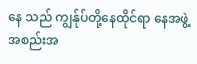နေ သည် ကျွန်ုပ်တို့နေထိုင်ရာ နေအဖွဲ့အစည်းအ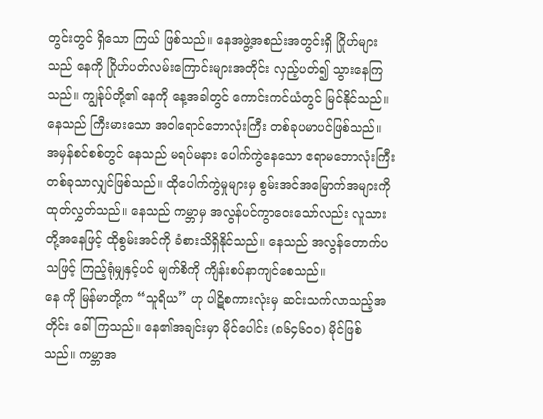တွင်းတွင် ရှိသော ကြယ် ဖြစ်သည်။ နေအဖွဲ့အစည်းအတွင်းရှိ ဂြိုဟ်များသည် နေကို ဂြိုဟ်ပတ်လမ်းကြောင်းများအတိုင်း လှည့်ပတ်၍ သွားနေကြသည်။ ကျွန်ုပ်တို့၏ နေကို နေ့အခါတွင် ကောင်းကင်ယံတွင် မြင်နိုင်သည်။ နေသည် ကြီးမားသော အဝါရောင်ဘောလုံးကြီး တစ်ခုပမာပင်ဖြစ်သည်။
အမှန်စင်စစ်တွင် နေသည် မရပ်မနား ပေါက်ကွဲနေသော ဧရာမဘောလုံးကြီး တစ်ခုသာလျှင်ဖြစ်သည်။ ထိုပေါက်ကွဲမှုများမှ စွမ်းအင်အမြောက်အများကို ထုတ်လွှတ်သည်။ နေသည် ကမ္ဘာမှ အလွန်ပင်ကွာဝေးသော်လည်း လူသားတို့အနေဖြင့် ထိုစွမ်းအင်ကို ခံစားသိရှိနိုင်သည်။ နေသည် အလွန်တောက်ပသဖြင့် ကြည့်ရုံမျှနှင့်ပင် မျက်စိကို ကျိန်းစပ်နာကျင်စေသည်။
နေ ကို မြန်မာတို့က “သူရိယ” ဟု ပါဋိစကားလုံးမှ ဆင်းသက်လာသည့်အတိုင်း ခေါ်ကြသည်။ နေ၏အချင်းမှာ မိုင်ပေါင်း (၈၆၄၆၀၀) မိုင်ဖြစ်သည်။ ကမ္ဘာအ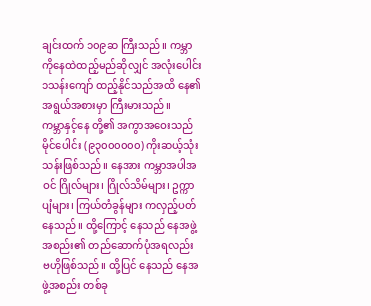ချင်းထက် ၁၀၉ဆ ကြီးသည်။ ကမ္ဘာကိုနေထဲထည့်မည်ဆိုလျှင် အလုံးပေါင်း ၁သန်းကျော် ထည့်နိုင်သည်အထိ နေ၏အရွယ်အစားမှာ ကြီးမားသည်။
ကမ္ဘာနှင့်နေ တို့၏ အကွာအဝေးသည် မိုင်ပေါင်း (၉၃၀၀၀၀၀၀) ကိုးဆယ့်သုံးသန်းဖြစ်သည်။ နေအား ကမ္ဘာအပါအဝင် ဂြိုလ်များ၊ ဂြိုလ်သိမ်များ၊ ဥက္ကာပျံများ၊ ကြယ်တံခွန်များ ကလှည့်ပတ်နေသည်။ ထို့ကြောင့် နေသည် နေအဖွဲ့အစည်း၏ တည်ဆောက်ပုံအရလည်း ဗဟိုဖြစ်သည်။ ထို့ပြင် နေသည် နေအဖွဲ့အစည်း တစ်ခု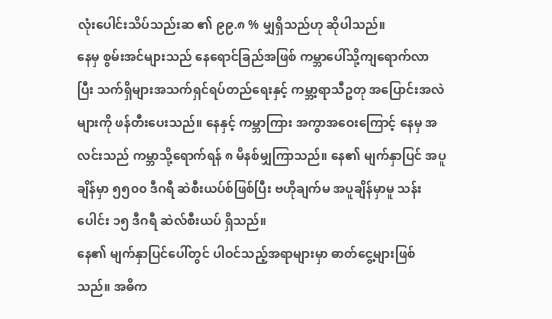လုံးပေါင်းသိပ်သည်းဆ ၏ ၉၉.၈ % မျှရှိသည်ဟု ဆိုပါသည်။
နေမှ စွမ်းအင်များသည် နေရောင်ခြည်အဖြစ် ကမ္ဘာပေါ်သို့ကျရောက်လာပြီး သက်ရှိများအသက်ရှင်ရပ်တည်ရေးနှင့် ကမ္ဘာ့ရာသီဥတု အပြောင်းအလဲများကို ဖန်တီးပေးသည်။ နေနှင့် ကမ္ဘာကြား အကွာအဝေးကြောင့် နေမှ အလင်းသည် ကမ္ဘာသို့ရောက်ရန် ၈ မိနစ်မျှကြာသည်။ နေ၏ မျက်နှာပြင် အပူချိန်မှာ ၅၅၀၀ ဒီဂရီ ဆဲစီးယပ်စ်ဖြစ်ပြီး ဗဟိုချက်မ အပူချိန်မှာမူ သန်းပေါင်း ၁၅ ဒီဂရီ ဆဲလ်စီးယပ် ရှိသည်။
နေ၏ မျက်နှာပြင်ပေါ်တွင် ပါဝင်သည့်အရာများမှာ ဓာတ်ငွေ့များဖြစ်သည်။ အဓိက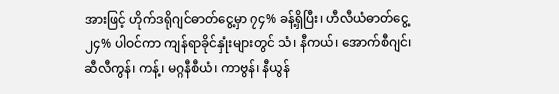အားဖြင့် ဟိုက်ဒရိုဂျင်ဓာတ်ငွေ့မှာ ၇၄% ခန့်ရှိပြီး၊ ဟီလီယံဓာတ်ငွေ့ ၂၄% ပါဝင်ကာ ကျန်ရာခိုင်နှုံးများတွင် သံ၊ နီကယ်၊ အောက်စီဂျင်၊ ဆီလီကွန်၊ ကန့်၊ မဂ္ဂနီစီယံ၊ ကာဗွန်၊ နီယွန်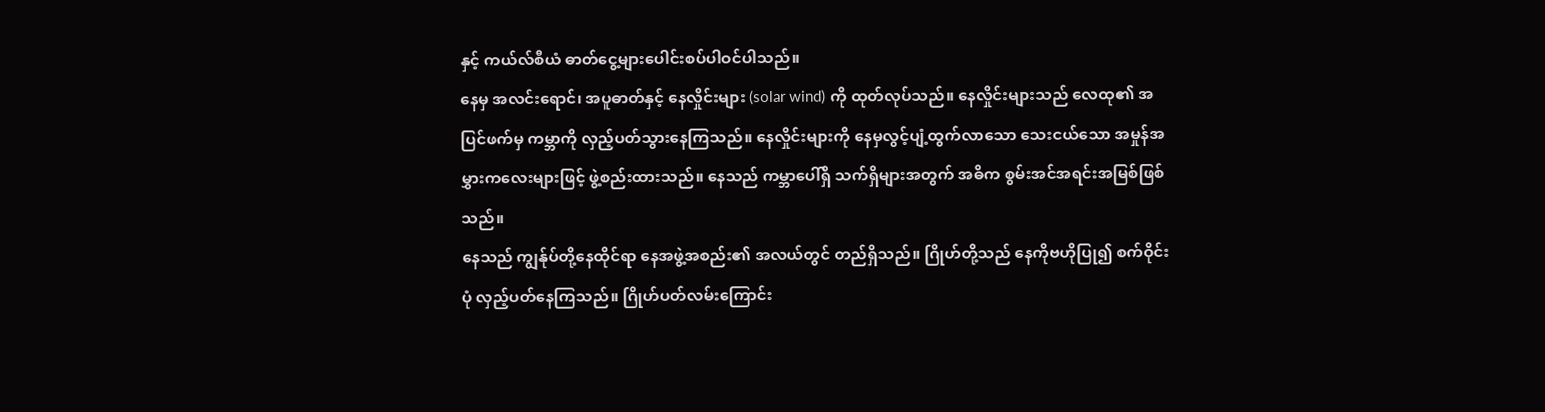နှင့် ကယ်လ်စီယံ ဓာတ်ငွေ့များပေါင်းစပ်ပါဝင်ပါသည်။
နေမှ အလင်းရောင်၊ အပူဓာတ်နှင့် နေလှိုင်းများ (solar wind) ကို ထုတ်လုပ်သည်။ နေလှိုင်းများသည် လေထု၏ အပြင်ဖက်မှ ကမ္ဘာကို လှည့်ပတ်သွားနေကြသည်။ နေလှိုင်းများကို နေမှလွင့်ပျံ့ထွက်လာသော သေးငယ်သော အမှုန်အမွှားကလေးများဖြင့် ဖွဲ့စည်းထားသည်။ နေသည် ကမ္ဘာပေါ်ရှိ သက်ရှိများအတွက် အဓိက စွမ်းအင်အရင်းအမြစ်ဖြစ်သည်။
နေသည် ကျွန်ုပ်တို့နေထိုင်ရာ နေအဖွဲ့အစည်း၏ အလယ်တွင် တည်ရှိသည်။ ဂြိုဟ်တို့သည် နေကိုဗဟိုပြု၍ စက်ဝိုင်းပုံ လှည့်ပတ်နေကြသည်။ ဂြိုဟ်ပတ်လမ်းကြောင်း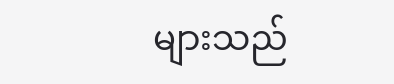များသည်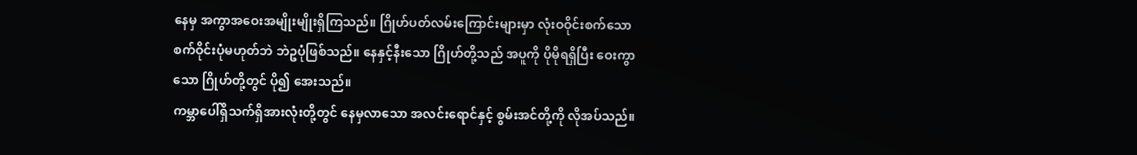နေမှ အကွာအဝေးအမျိုးမျိုးရှိကြသည်။ ဂြိုဟ်ပတ်လမ်းကြောင်းများမှာ လုံးဝဝိုင်းစက်သော စက်ဝိုင်းပုံမဟုတ်ဘဲ ဘဲဥပုံဖြစ်သည်။ နေနှင့်နီးသော ဂြိုဟ်တို့သည် အပူကို ပိုမိုရရှိပြီး ဝေးကွာသော ဂြိုဟ်တို့တွင် ပို၍ အေးသည်။
ကမ္ဘာပေါ်ရှိသက်ရှိအားလုံးတို့တွင် နေမှလာသော အလင်းရောင်နှင့် စွမ်းအင်တို့ကို လိုအပ်သည်။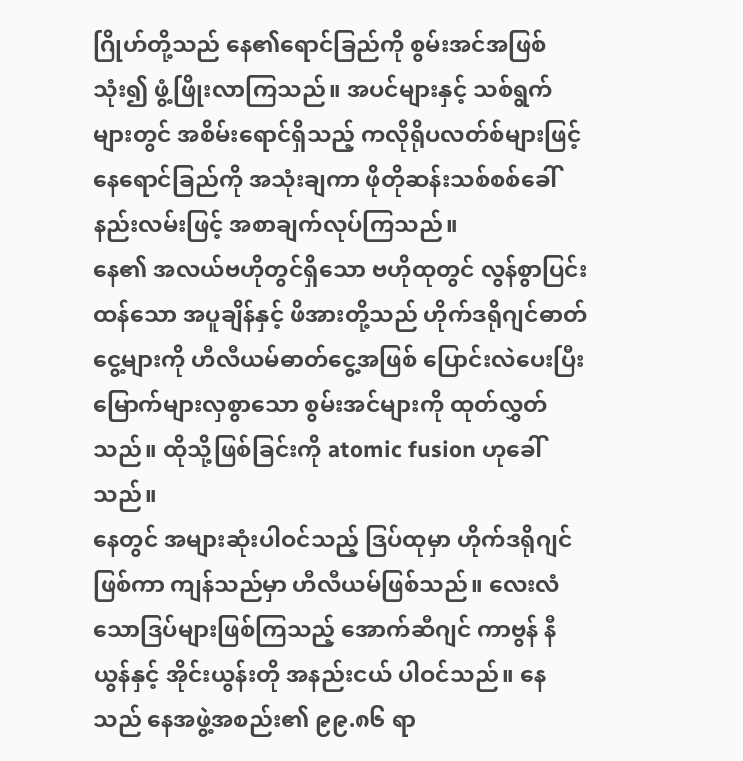ဂြိုဟ်တို့သည် နေ၏ရောင်ခြည်ကို စွမ်းအင်အဖြစ်သုံး၍ ဖွံ့ဖြိုးလာကြသည်။ အပင်များနှင့် သစ်ရွက်များတွင် အစိမ်းရောင်ရှိသည့် ကလိုရိုပလတ်စ်များဖြင့် နေရောင်ခြည်ကို အသုံးချကာ ဖိုတိုဆန်းသစ်စစ်ခေါ် နည်းလမ်းဖြင့် အစာချက်လုပ်ကြသည်။
နေ၏ အလယ်ဗဟိုတွင်ရှိသော ဗဟိုထုတွင် လွန်စွာပြင်းထန်သော အပူချိန်နှင့် ဖိအားတို့သည် ဟိုက်ဒရိုဂျင်ဓာတ်ငွေ့များကို ဟီလီယမ်ဓာတ်ငွေ့အဖြစ် ပြောင်းလဲပေးပြီး မြောက်များလှစွာသော စွမ်းအင်များကို ထုတ်လွှတ်သည်။ ထိုသို့ဖြစ်ခြင်းကို atomic fusion ဟုခေါ်သည်။
နေတွင် အများဆုံးပါဝင်သည့် ဒြပ်ထုမှာ ဟိုက်ဒရိုဂျင်ဖြစ်ကာ ကျန်သည်မှာ ဟီလီယမ်ဖြစ်သည်။ လေးလံသောဒြပ်များဖြစ်ကြသည့် အောက်ဆီဂျင် ကာဗွန် နီယွန်နှင့် အိုင်းယွန်းတို အနည်းငယ် ပါဝင်သည်။ နေသည် နေအဖွဲ့အစည်း၏ ၉၉.၈၆ ရာ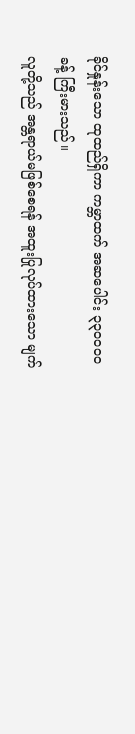ခိုင်နှုန်းသော ထုထည်ရှိကာ ကမ္ဘာထက် အဆပေါင်း ၃၃၀၀၀၀ ခန့် ကြီးမားသည်။
လူတို့သည် အန္တရာယ်မဖြစ်စေရန် အထူးပြုလုပ်ထားသော မျက်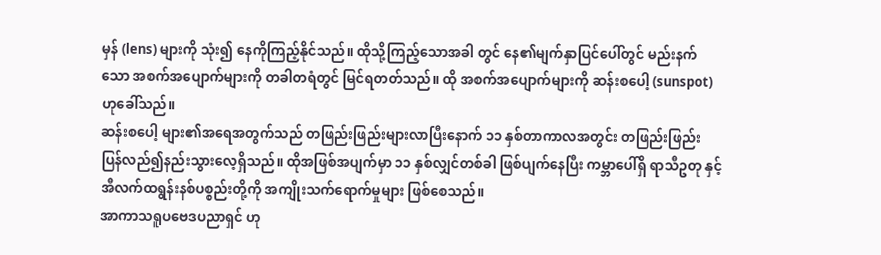မှန် (lens) များကို သုံး၍ နေကိုကြည့်နိုင်သည်။ ထိုသို့ကြည့်သောအခါ တွင် နေ၏မျက်နှာပြင်ပေါ်တွင် မည်းနက်သော အစက်အပျောက်များကို တခါတရံတွင် မြင်ရတတ်သည်။ ထို အစက်အပျောက်များကို ဆန်းစပေါ့ (sunspot) ဟုခေါ်သည်။
ဆန်းစပေါ့ များ၏အရေအတွက်သည် တဖြည်းဖြည်းများလာပြီးနောက် ၁၁ နှစ်တာကာလအတွင်း တဖြည်းဖြည်း ပြန်လည်၍နည်းသွားလေ့ရှိသည်။ ထိုအဖြစ်အပျက်မှာ ၁၁ နှစ်လျှင်တစ်ခါ ဖြစ်ပျက်နေပြီး ကမ္ဘာပေါ်ရှိ ရာသီဥတု နှင့် အီလက်ထရွန်းနစ်ပစ္စည်းတို့ကို အကျိုးသက်ရောက်မှုများ ဖြစ်စေသည်။
အာကာသရူပဗေဒပညာရှင် ဟု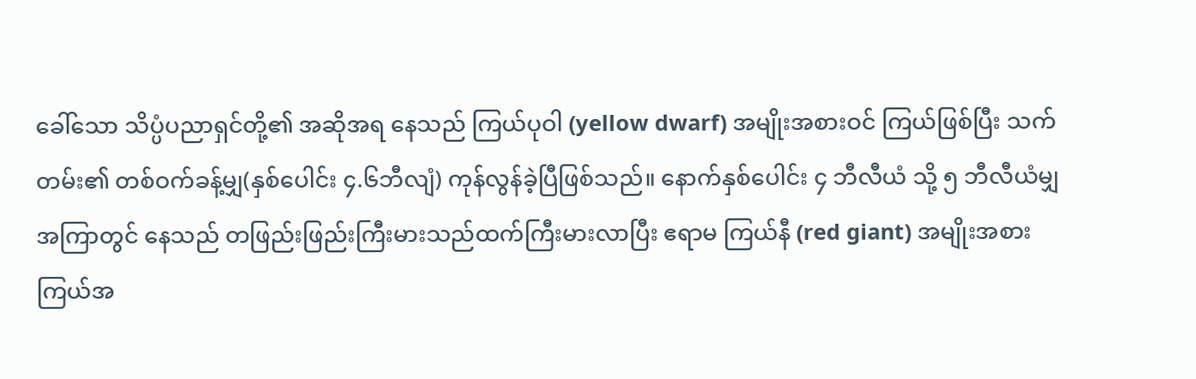ခေါ်သော သိပ္ပံပညာရှင်တို့၏ အဆိုအရ နေသည် ကြယ်ပုဝါ (yellow dwarf) အမျိုးအစားဝင် ကြယ်ဖြစ်ပြီး သက်တမ်း၏ တစ်ဝက်ခန့်မျှ(နှစ်ပေါင်း ၄.၆ဘီလျံ) ကုန်လွန်ခဲ့ပြီဖြစ်သည်။ နောက်နှစ်ပေါင်း ၄ ဘီလီယံ သို့ ၅ ဘီလီယံမျှအကြာတွင် နေသည် တဖြည်းဖြည်းကြီးမားသည်ထက်ကြီးမားလာပြီး ဧရာမ ကြယ်နီ (red giant) အမျိုးအစားကြယ်အ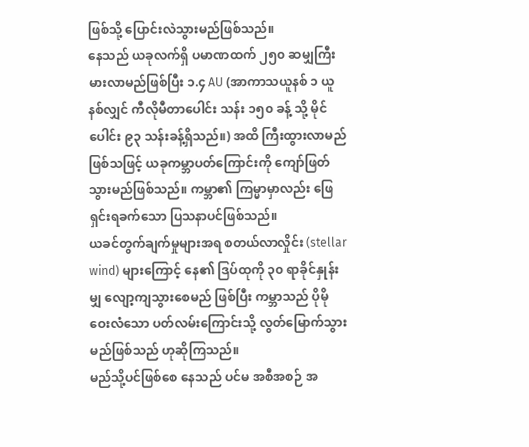ဖြစ်သို့ ပြောင်းလဲသွားမည်ဖြစ်သည်။
နေသည် ယခုလက်ရှိ ပမာဏထက် ၂၅၀ ဆမျှကြီးမားလာမည်ဖြစ်ပြီး ၁.၄ AU (အာကာသယူနစ် ၁ ယူနစ်လျှင် ကီလိုမီတာပေါင်း သန်း ၁၅၀ ခန့် သို့ မိုင်ပေါင်း ၉၃ သန်းခန့်ရှိသည်။) အထိ ကြီးထွားလာမည်ဖြစ်သဖြင့် ယခုကမ္ဘာပတ်ကြောင်းကို ကျော်ဖြတ်သွားမည်ဖြစ်သည်။ ကမ္ဘာ၏ ကြမ္မာမှာလည်း ဖြေရှင်းရခက်သော ပြသနာပင်ဖြစ်သည်။
ယခင်တွက်ချက်မှုများအရ စတယ်လာလှိုင်း (stellar wind) များကြောင့် နေ၏ ဒြပ်ထုကို ၃၀ ရာခိုင်နှုန်းမျှ လျော့ကျသွားစေမည် ဖြစ်ပြီး ကမ္ဘာသည် ပိုမိုဝေးလံသော ပတ်လမ်းကြောင်းသို့ လွတ်မြောက်သွားမည်ဖြစ်သည် ဟုဆိုကြသည်။
မည်သို့ပင်ဖြစ်စေ နေသည် ပင်မ အစီအစဉ် အ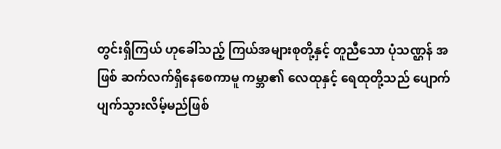တွင်းရှိကြယ် ဟုခေါ်သည့် ကြယ်အများစုတို့နှင့် တူညီသော ပုံသဏ္ဌန် အဖြစ် ဆက်လက်ရှိနေစေကာမူ ကမ္ဘာ၏ လေထုနှင့် ရေထုတို့သည် ပျောက်ပျက်သွားလိမ့်မည်ဖြစ်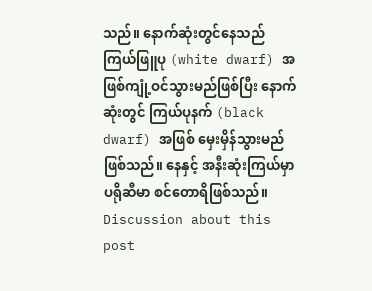သည်။ နောက်ဆုံးတွင်နေသည် ကြယ်ဖြူပု (white dwarf) အဖြစ်ကျုံ့ဝင်သွားမည်ဖြစ်ပြီး နောက်ဆုံးတွင် ကြယ်ပုနက် (black dwarf) အဖြစ် မှေးမှိန်သွားမည်ဖြစ်သည်။ နေနှင့် အနီးဆုံးကြယ်မှာ ပရိုဆီမာ စင်တောရိဖြစ်သည်။
Discussion about this post